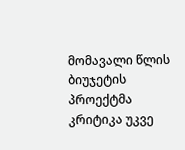მომავალი წლის ბიუჯეტის პროექტმა კრიტიკა უკვე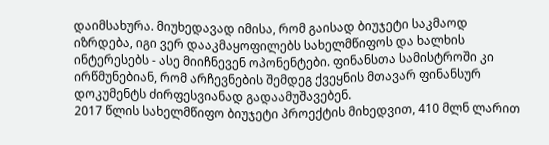დაიმსახურა. მიუხედავად იმისა, რომ გაისად ბიუჯეტი საკმაოდ იზრდება, იგი ვერ დააკმაყოფილებს სახელმწიფოს და ხალხის ინტერესებს - ასე მიიჩნევენ ოპონენტები. ფინანსთა სამისტროში კი ირწმუნებიან, რომ არჩევნების შემდეგ ქვეყნის მთავარ ფინანსურ დოკუმენტს ძირფესვიანად გადაამუშავებენ.
2017 წლის სახელმწიფო ბიუჯეტი პროექტის მიხედვით, 410 მლნ ლარით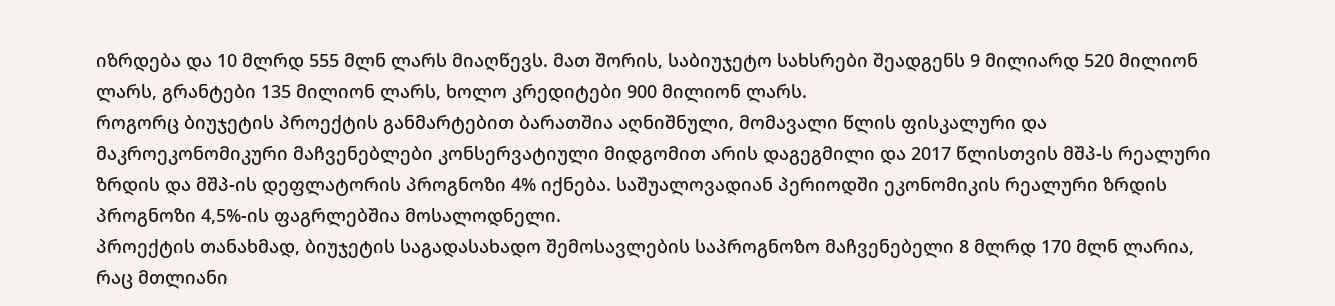იზრდება და 10 მლრდ 555 მლნ ლარს მიაღწევს. მათ შორის, საბიუჯეტო სახსრები შეადგენს 9 მილიარდ 520 მილიონ ლარს, გრანტები 135 მილიონ ლარს, ხოლო კრედიტები 900 მილიონ ლარს.
როგორც ბიუჯეტის პროექტის განმარტებით ბარათშია აღნიშნული, მომავალი წლის ფისკალური და მაკროეკონომიკური მაჩვენებლები კონსერვატიული მიდგომით არის დაგეგმილი და 2017 წლისთვის მშპ-ს რეალური ზრდის და მშპ-ის დეფლატორის პროგნოზი 4% იქნება. საშუალოვადიან პერიოდში ეკონომიკის რეალური ზრდის პროგნოზი 4,5%-ის ფაგრლებშია მოსალოდნელი.
პროექტის თანახმად, ბიუჯეტის საგადასახადო შემოსავლების საპროგნოზო მაჩვენებელი 8 მლრდ 170 მლნ ლარია, რაც მთლიანი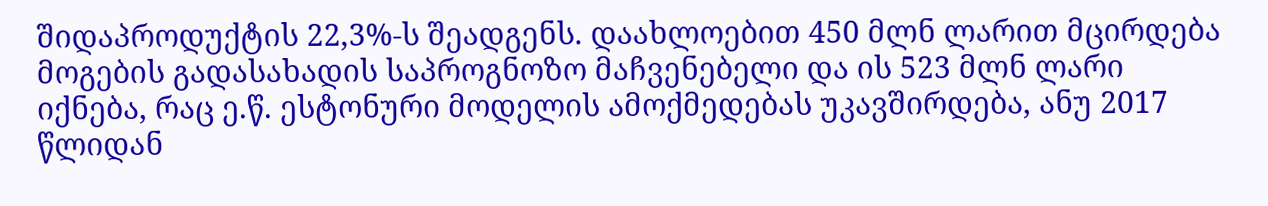შიდაპროდუქტის 22,3%-ს შეადგენს. დაახლოებით 450 მლნ ლარით მცირდება მოგების გადასახადის საპროგნოზო მაჩვენებელი და ის 523 მლნ ლარი იქნება, რაც ე.წ. ესტონური მოდელის ამოქმედებას უკავშირდება, ანუ 2017 წლიდან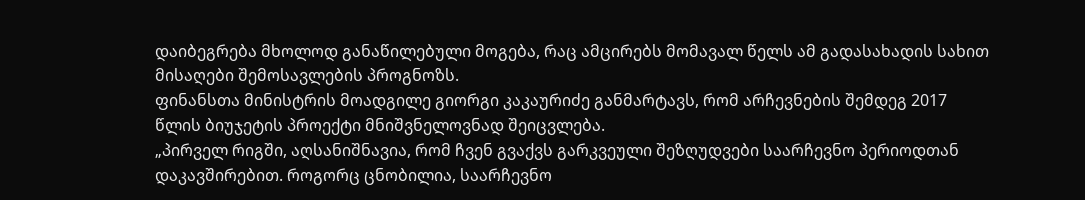დაიბეგრება მხოლოდ განაწილებული მოგება, რაც ამცირებს მომავალ წელს ამ გადასახადის სახით მისაღები შემოსავლების პროგნოზს.
ფინანსთა მინისტრის მოადგილე გიორგი კაკაურიძე განმარტავს, რომ არჩევნების შემდეგ 2017 წლის ბიუჯეტის პროექტი მნიშვნელოვნად შეიცვლება.
„პირველ რიგში, აღსანიშნავია, რომ ჩვენ გვაქვს გარკვეული შეზღუდვები საარჩევნო პერიოდთან დაკავშირებით. როგორც ცნობილია, საარჩევნო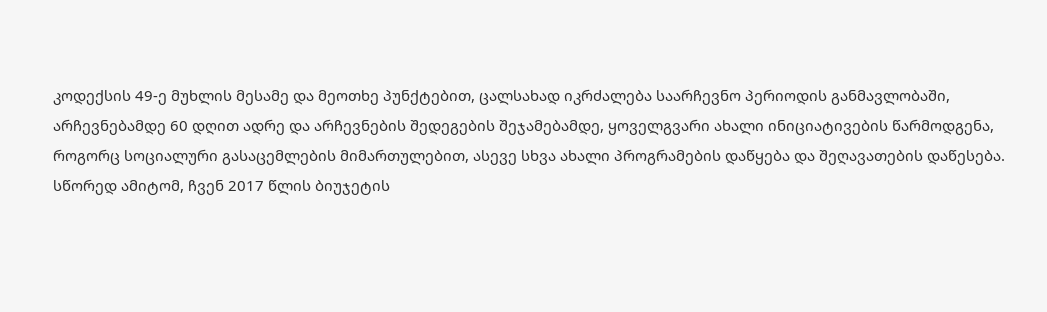კოდექსის 49-ე მუხლის მესამე და მეოთხე პუნქტებით, ცალსახად იკრძალება საარჩევნო პერიოდის განმავლობაში, არჩევნებამდე 60 დღით ადრე და არჩევნების შედეგების შეჯამებამდე, ყოველგვარი ახალი ინიციატივების წარმოდგენა, როგორც სოციალური გასაცემლების მიმართულებით, ასევე სხვა ახალი პროგრამების დაწყება და შეღავათების დაწესება.
სწორედ ამიტომ, ჩვენ 2017 წლის ბიუჯეტის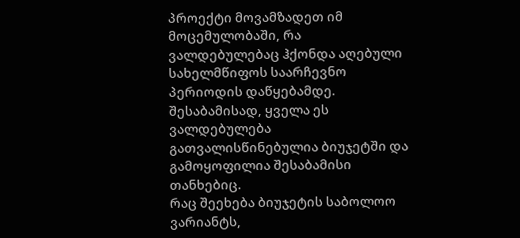პროექტი მოვამზადეთ იმ მოცემულობაში, რა ვალდებულებაც ჰქონდა აღებული სახელმწიფოს საარჩევნო პერიოდის დაწყებამდე. შესაბამისად, ყველა ეს ვალდებულება გათვალისწინებულია ბიუჯეტში და გამოყოფილია შესაბამისი თანხებიც.
რაც შეეხება ბიუჯეტის საბოლოო ვარიანტს,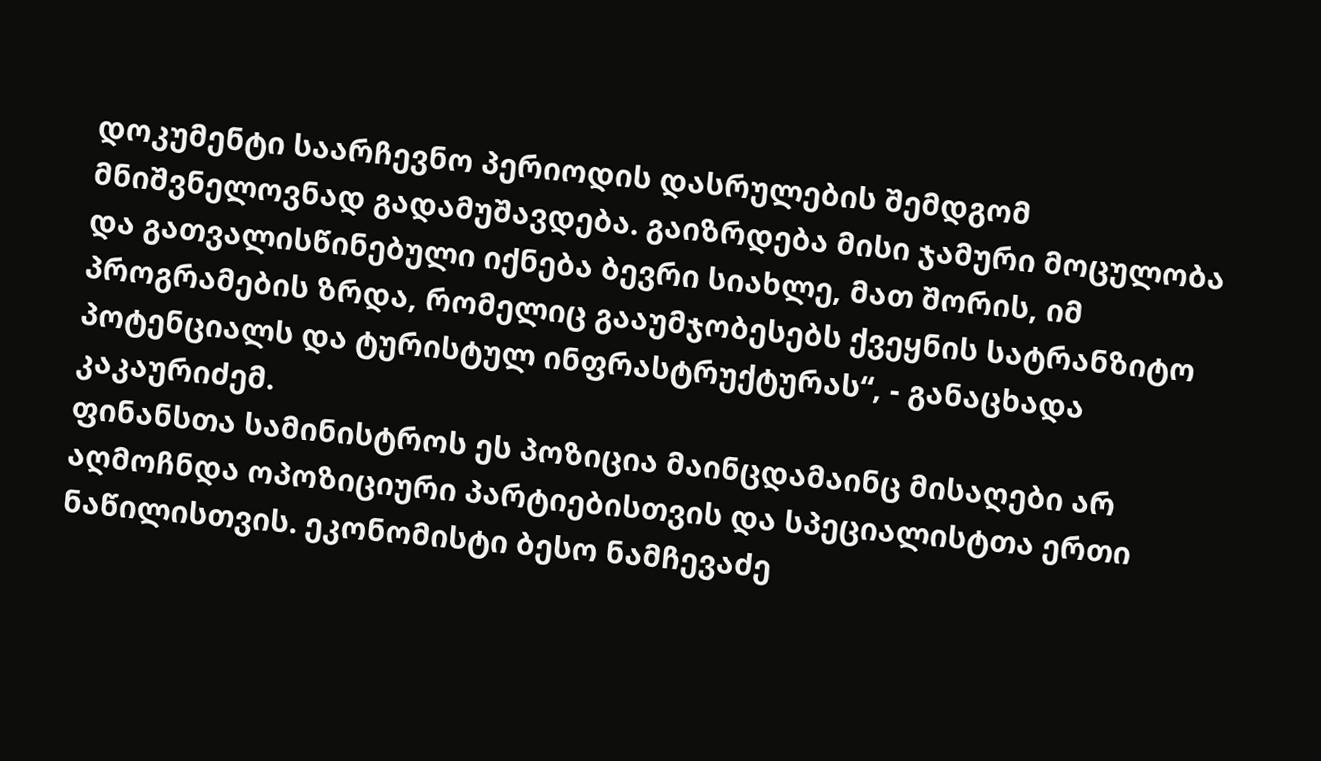დოკუმენტი საარჩევნო პერიოდის დასრულების შემდგომ მნიშვნელოვნად გადამუშავდება. გაიზრდება მისი ჯამური მოცულობა და გათვალისწინებული იქნება ბევრი სიახლე, მათ შორის, იმ პროგრამების ზრდა, რომელიც გააუმჯობესებს ქვეყნის სატრანზიტო პოტენციალს და ტურისტულ ინფრასტრუქტურას“, - განაცხადა კაკაურიძემ.
ფინანსთა სამინისტროს ეს პოზიცია მაინცდამაინც მისაღები არ აღმოჩნდა ოპოზიციური პარტიებისთვის და სპეციალისტთა ერთი ნაწილისთვის. ეკონომისტი ბესო ნამჩევაძე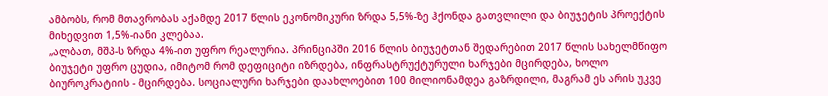ამბობს, რომ მთავრობას აქამდე 2017 წლის ეკონომიკური ზრდა 5,5%-ზე ჰქონდა გათვლილი და ბიუჯეტის პროექტის მიხედვით 1,5%-იანი კლებაა.
„ალბათ, მშპ-ს ზრდა 4%-ით უფრო რეალურია. პრინციპში 2016 წლის ბიუჯეტთან შედარებით 2017 წლის სახელმწიფო ბიუჯეტი უფრო ცუდია, იმიტომ რომ დეფიციტი იზრდება, ინფრასტრუქტურული ხარჯები მცირდება, ხოლო ბიუროკრატიის - მცირდება. სოციალური ხარჯები დაახლოებით 100 მილიონამდეა გაზრდილი, მაგრამ ეს არის უკვე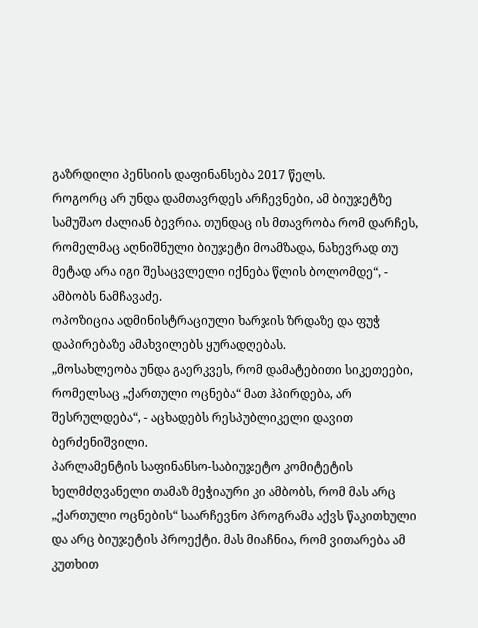გაზრდილი პენსიის დაფინანსება 2017 წელს.
როგორც არ უნდა დამთავრდეს არჩევნები, ამ ბიუჯეტზე სამუშაო ძალიან ბევრია. თუნდაც ის მთავრობა რომ დარჩეს, რომელმაც აღნიშნული ბიუჯეტი მოამზადა, ნახევრად თუ მეტად არა იგი შესაცვლელი იქნება წლის ბოლომდე“, - ამბობს ნამჩავაძე.
ოპოზიცია ადმინისტრაციული ხარჯის ზრდაზე და ფუჭ დაპირებაზე ამახვილებს ყურადღებას.
„მოსახლეობა უნდა გაერკვეს, რომ დამატებითი სიკეთეები, რომელსაც „ქართული ოცნება“ მათ ჰპირდება, არ შესრულდება“, - აცხადებს რესპუბლიკელი დავით ბერძენიშვილი.
პარლამენტის საფინანსო-საბიუჯეტო კომიტეტის ხელმძღვანელი თამაზ მეჭიაური კი ამბობს, რომ მას არც „ქართული ოცნების“ საარჩევნო პროგრამა აქვს წაკითხული და არც ბიუჯეტის პროექტი. მას მიაჩნია, რომ ვითარება ამ კუთხით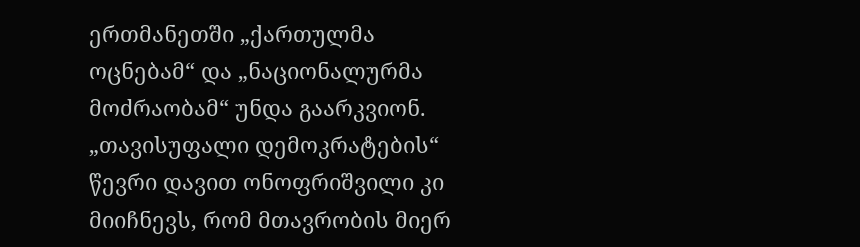ერთმანეთში „ქართულმა ოცნებამ“ და „ნაციონალურმა მოძრაობამ“ უნდა გაარკვიონ.
„თავისუფალი დემოკრატების“ წევრი დავით ონოფრიშვილი კი მიიჩნევს, რომ მთავრობის მიერ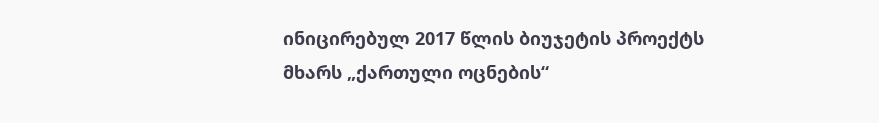ინიცირებულ 2017 წლის ბიუჯეტის პროექტს მხარს „ქართული ოცნების“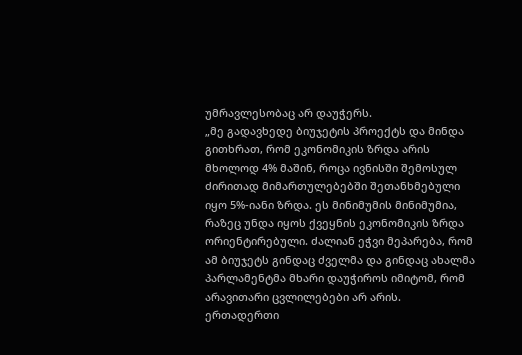უმრავლესობაც არ დაუჭერს.
„მე გადავხედე ბიუჯეტის პროექტს და მინდა გითხრათ, რომ ეკონომიკის ზრდა არის მხოლოდ 4% მაშინ, როცა ივნისში შემოსულ ძირითად მიმართულებებში შეთანხმებული იყო 5%-იანი ზრდა. ეს მინიმუმის მინიმუმია, რაზეც უნდა იყოს ქვეყნის ეკონომიკის ზრდა ორიენტირებული. ძალიან ეჭვი მეპარება, რომ ამ ბიუჯეტს გინდაც ძველმა და გინდაც ახალმა პარლამენტმა მხარი დაუჭიროს იმიტომ, რომ არავითარი ცვლილებები არ არის.
ერთადერთი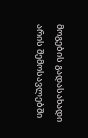მოგების გადასახადი არის შემოსავლებში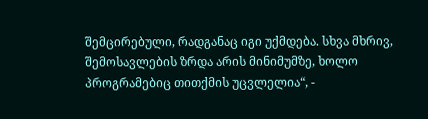შემცირებული, რადგანაც იგი უქმდება. სხვა მხრივ, შემოსავლების ზრდა არის მინიმუმზე, ხოლო პროგრამებიც თითქმის უცვლელია“, -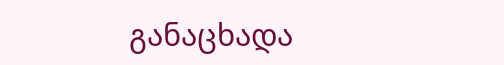განაცხადა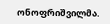ონოფრიშვილმა.